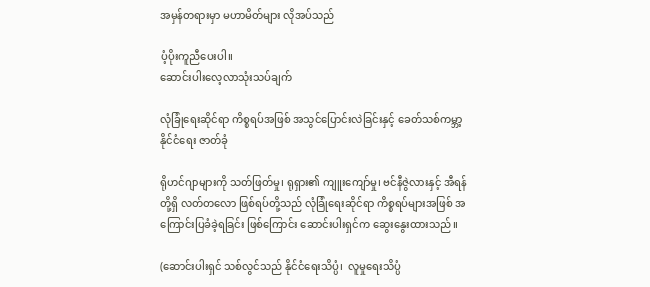အမှန်တရားမှာ မဟာမိတ်များ လိုအပ်သည်

ပံ့ပိုးကူညီပေးပါ။
ဆောင်းပါးလေ့လာသုံးသပ်ချက်

လုံခြုံရေးဆိုင်ရာ ကိစ္စရပ်အဖြစ် အသွင်ပြောင်းလဲခြင်းနှင့် ခေတ်သစ်ကမ္ဘာ့နိုင်ငံရေး ဇာတ်ခုံ

ရိုဟင်ဂျာများကို သတ်ဖြတ်မှု၊ ရုရှား၏ ကျူးကျော်မှု၊ ဗင်နီဇွဲလားနှင့် အီရန်တို့ရှိ လတ်တလော ဖြစ်ရပ်တို့သည် လုံခြုံရေးဆိုင်ရာ ကိစ္စရပ်များအဖြစ် အကြောင်းပြခံခဲ့ရခြင်း ဖြစ်ကြောင်း ဆောင်းပါးရှင်က ဆွေးနွေးထားသည်။

(ဆောင်းပါးရှင် သစ်လွင်သည် နိုင်ငံရေးသိပ္ပံ၊  လူမှုရေးသိပ္ပံ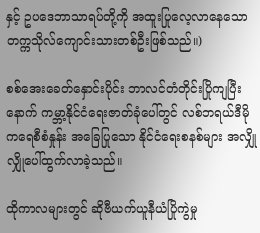နှင့် ဥပဒေဘာသာရပ်တို့ကို အထူးပြုလေ့လာနေသော တက္ကသိုလ်ကျောင်းသားတစ်ဦးဖြစ်သည်။)

စစ်အေးခေတ်နှောင်းပိုင်း ဘာလင်တံတိုင်းပြိုကျပြီးနောက် ကမ္ဘာ့နိုင်ငံရေးဇာတ်ခုံပေါ်တွင် လစ်ဘရယ်ဒီမိုကရေစီစံနှုန်း အခြေပြုသော နိုင်ငံရေးစနစ်များ အလျှိုလျှိုပေါ်ထွက်လာခဲ့သည်။

ထိုကာလများတွင် ဆိုဗီယက်ယူနီယံပြိုကွဲမှု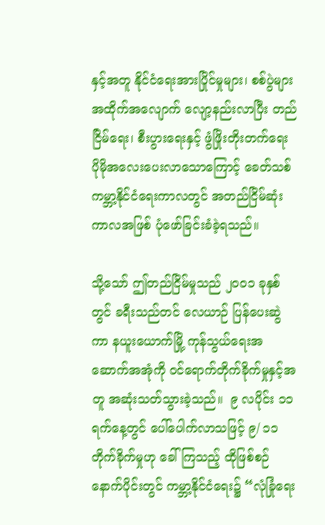နှင့်အတူ နိုင်ငံရေးအားပြိုင်မှုများ၊ စစ်ပွဲများ အထိုက်အလျောက် လျော့နည်းလာပြီး တည်ငြိမ်ရေး၊ စီးပွားရေးနှင့် ဖွံဖြိုးတိုးတက်ရေး ပိုမိုအလေးပေးလာသောကြောင့် ခေတ်သစ် ကမ္ဘာ့နိုင်ငံရေးကာလတွင် အတည်ငြိမ်ဆုံးကာလအဖြစ် ပုံဖော်ခြင်းခံခဲ့ရသည်။

သို့သော် ဤတည်ငြိမ်မှုသည် ၂၀၀၁ ခုနှစ်တွင် ခရီးသည်တင် လေယာဉ် ပြန်ပေးဆွဲကာ နယူးယောက်မြို့ ကုန်သွယ်ရေးအဆောက်အအုံကို ဝင်ရောက်တိုက်ခိုက်မှုနှင့်အတူ အဆုံးသတ်သွားခဲ့သည်။  ၉ လပိုင်း ၁၁ ရက်နေ့တွင် ပေါ်ပေါက်လာသဖြင့် ၉/ ၁၁ တိုက်ခိုက်မှုဟု ခေါ်ကြသည့် ထိုဖြစ်စဉ်နောက်ပိုင်းတွင် ကမ္ဘာ့နိုင်ငံရေး၌ “လုံခြုံရေး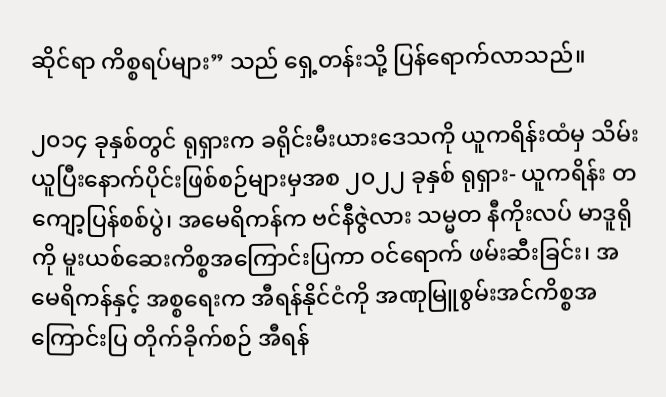ဆိုင်ရာ ကိစ္စရပ်များ” သည် ရှေ့တန်းသို့ ပြန်ရောက်လာသည်။

၂၀၁၄ ခုနှစ်တွင် ရုရှားက ခရိုင်းမီးယားဒေသကို ယူကရိန်းထံမှ သိမ်းယူပြီးနောက်ပိုင်းဖြစ်စဉ်များမှအစ ၂၀၂၂ ခုနှစ် ရုရှား- ယူကရိန်း တကျော့ပြန်စစ်ပွဲ၊ အမေရိကန်က ဗင်နီဇွဲလား သမ္မတ နီကိုးလပ် မာဒူရိုကို မူးယစ်ဆေးကိစ္စအကြောင်းပြကာ ဝင်ရောက် ဖမ်းဆီးခြင်း၊ အမေရိကန်နှင့် အစ္စရေးက အီရန်နိုင်ငံကို အဏုမြူစွမ်းအင်ကိစ္စအကြောင်းပြ တိုက်ခိုက်စဉ် အီရန်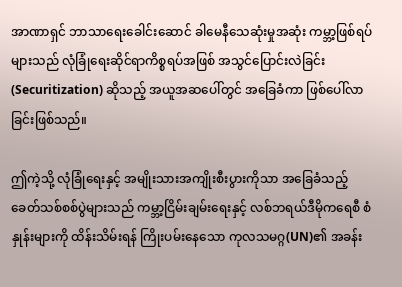အာဏာရှင် ဘာသာရေးခေါင်းဆောင် ခါမေနီသေဆုံးမှုအဆုံး ကမ္ဘာ့ဖြစ်ရပ်များသည် လုံခြုံရေးဆိုင်ရာကိစ္စရပ်အဖြစ် အသွင်ပြောင်းလဲခြင်း (Securitization) ဆိုသည့် အယူအဆပေါ်တွင် အခြေခံကာ ဖြစ်ပေါ်လာခြင်းဖြစ်သည်။

ဤကဲ့သို့ လုံခြုံရေးနှင့် အမျိုးသားအကျိုးစီးပွားကိုသာ အခြေခံသည့် ခေတ်သစ်စစ်ပွဲများသည် ကမ္ဘာ့ငြိမ်းချမ်းရေးနှင့် လစ်ဘရယ်ဒီမိုကရေစီ စံနှုန်းများကို ထိန်းသိမ်းရန် ကြိုးပမ်းနေသော ကုလသမဂ္ဂ(UN)၏ အခန်း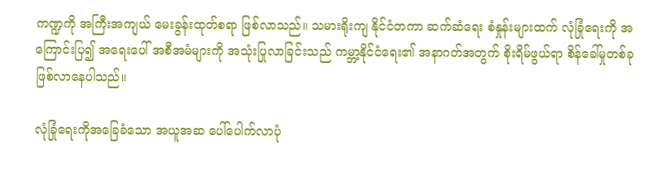ကဏ္ဍကို အကြီးအကျယ် မေးခွန်းထုတ်စရာ ဖြစ်လာသည်။ သမားရိုးကျ နိုင်ငံတကာ ဆက်ဆံရေး စံနှုန်းများထက် လုံခြုံရေးကို အကြောင်းပြ၍ အရေးပေါ် အစီအမံများကို အသုံးပြုလာခြင်းသည် ကမ္ဘာ့နိုင်ငံရေး၏ အနာဂတ်အတွက် စိုးရိမ်ဖွယ်ရာ စိန်ခေါ်မှုတစ်ခု ဖြစ်လာနေပါသည်။

လုံခြုံရေးကိုအခြေခံသော အယူအဆ ပေါ်ပေါက်လာပုံ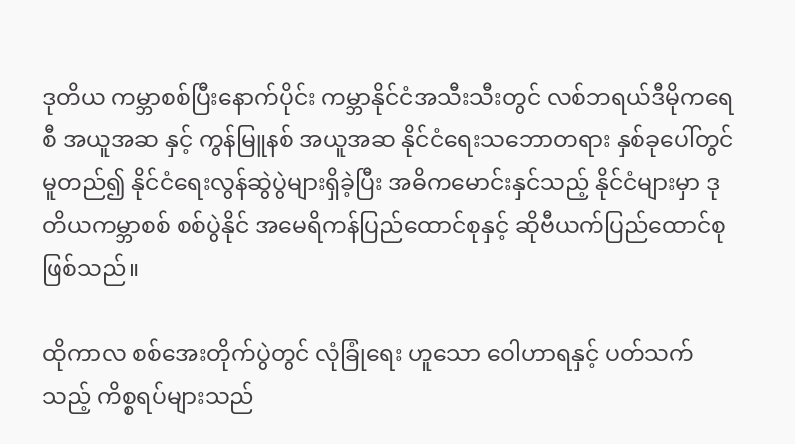ဒုတိယ ကမ္ဘာစစ်ပြီးနောက်ပိုင်း ကမ္ဘာနိုင်ငံအသီးသီးတွင် လစ်ဘရယ်ဒီမိုကရေစီ အယူအဆ နှင့် ကွန်မြူနစ် အယူအဆ နိုင်ငံရေးသဘောတရား နှစ်ခုပေါ်တွင် မူတည်၍ နိုင်ငံရေးလွန်ဆွဲပွဲများရှိခဲ့ပြီး အဓိကမောင်းနှင်သည့် နိုင်ငံများမှာ ဒုတိယကမ္ဘာစစ် စစ်ပွဲနိုင် အမေရိကန်ပြည်ထောင်စုနှင့် ဆိုဗီယက်ပြည်ထောင်စု ဖြစ်သည်။

ထိုကာလ စစ်အေးတိုက်ပွဲတွင် လုံခြုံရေး ဟူသော ဝေါဟာရနှင့် ပတ်သက်သည့် ကိစ္စရပ်များသည်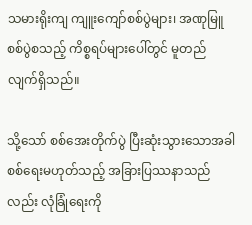သမားရိုးကျ ကျူးကျော်စစ်ပွဲများ၊ အဏုမြူစစ်ပွဲစသည့် ကိစ္စရပ်များပေါ်တွင် မူတည်လျက်ရှိသည်။

သို့သော် စစ်အေးတိုက်ပွဲ ပြီးဆုံးသွားသောအခါ စစ်ရေးမဟုတ်သည့် အခြားပြဿနာသည်လည်း လုံခြုံရေးကို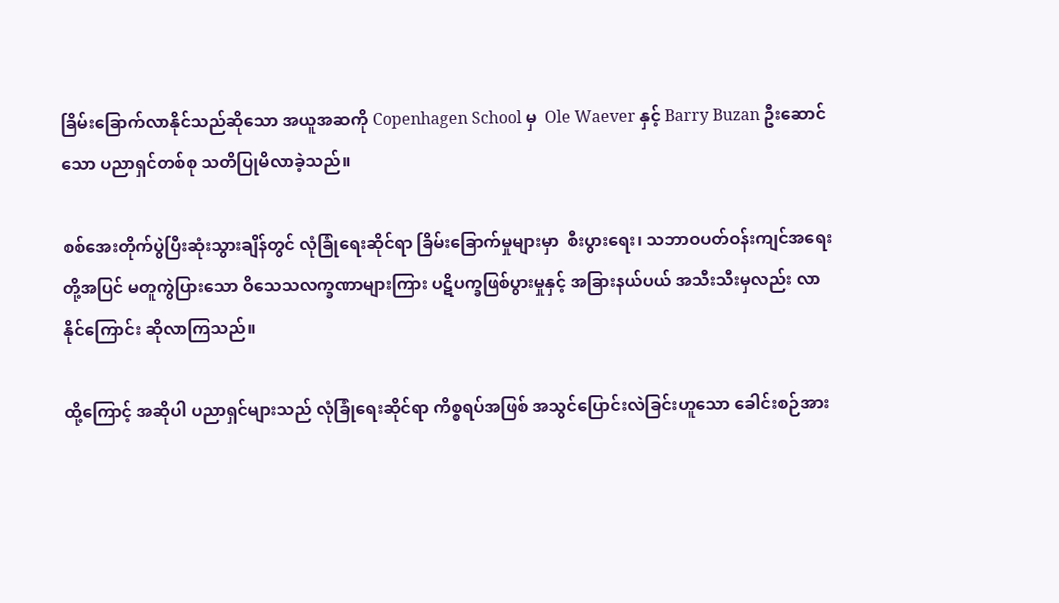ခြိမ်းခြောက်လာနိုင်သည်ဆိုသော အယူအဆကို Copenhagen School မှ  Ole Waever နှင့် Barry Buzan ဦးဆောင်သော ပညာရှင်တစ်စု သတိပြုမိလာခဲ့သည်။

စစ်အေးတိုက်ပွဲပြီးဆုံးသွားချိန်တွင် လုံခြုံရေးဆိုင်ရာ ခြိမ်းခြောက်မှုများမှာ  စီးပွားရေး၊ သဘာဝပတ်ဝန်းကျင်အရေးတို့အပြင် မတူကွဲပြားသော ဝိသေသလက္ခဏာများကြား ပဋိပက္ခဖြစ်ပွားမှုနှင့် အခြားနယ်ပယ် အသီးသီးမှလည်း လာနိုင်ကြောင်း ဆိုလာကြသည်။

ထို့ကြောင့် အဆိုပါ ပညာရှင်များသည် လုံခြုံရေးဆိုင်ရာ ကိစ္စရပ်အဖြစ် အသွင်ပြောင်းလဲခြင်းဟူသော ခေါင်းစဉ်အား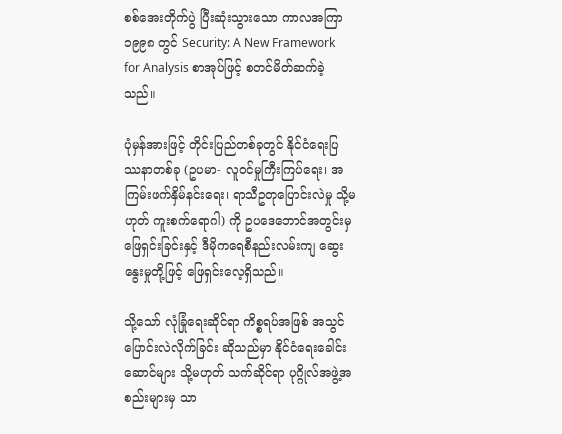စစ်အေးတိုက်ပွဲ ပြီးဆုံးသွားသော ကာလအကြာ ၁၉၉၈ တွင် Security: A New Framework for Analysis စာအုပ်ဖြင့် စတင်မိတ်ဆက်ခဲ့သည်။

ပုံမှန်အားဖြင့် တိုင်းပြည်တစ်ခုတွင် နိုင်ငံရေးပြဿနာတစ်ခု (ဥပမာ- လူဝင်မှုကြီးကြပ်ရေး၊ အကြမ်းဖက်နှိမ်နင်းရေး၊ ရာသီဥတုပြောင်းလဲမှု သို့မဟုတ် ကူးစက်ရောဂါ) ကို ဥပဒေဘောင်အတွင်းမှဖြေရှင်းခြင်းနှင့် ဒီမိုကရေစီနည်းလမ်းကျ ဆွေးနွေးမှုတို့ဖြင့် ဖြေရှင်းလေ့ရှိသည်။

သို့သော် လုံခြုံရေးဆိုင်ရာ ကိစ္စရပ်အဖြစ် အသွင်ပြောင်းလဲလိုက်ခြင်း ဆိုသည်မှာ နိုင်ငံရေးခေါင်းဆောင်များ သို့မဟုတ် သက်ဆိုင်ရာ ပုဂ္ဂိုလ်အဖွဲ့အစည်းများမှ သာ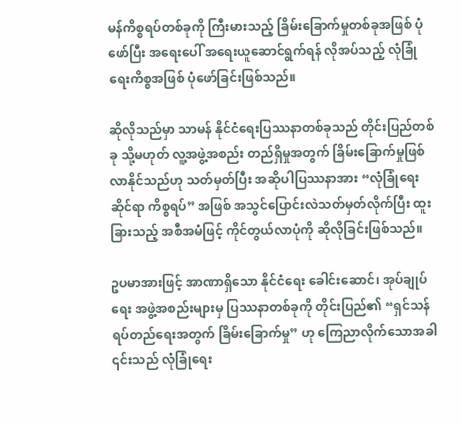မန်ကိစ္စရပ်တစ်ခုကို ကြီးမားသည့် ခြိမ်းခြောက်မှုတစ်ခုအဖြစ် ပုံဖော်ပြီး အရေးပေါ် အရေးယူဆောင်ရွက်ရန် လိုအပ်သည့် လုံခြုံရေးကိစ္စအဖြစ် ပုံဖော်ခြင်းဖြစ်သည်။

ဆိုလိုသည်မှာ သာမန် နိုင်ငံရေးပြဿနာတစ်ခုသည် တိုင်းပြည်တစ်ခု သို့မဟုတ် လူ့အဖွဲ့အစည်း တည်ရှိမှုအတွက် ခြိမ်းခြောက်မှုဖြစ်လာနိုင်သည်ဟု သတ်မှတ်ပြီး အဆိုပါပြဿနာအား “လုံခြုံရေးဆိုင်ရာ ကိစ္စရပ်” အဖြစ် အသွင်ပြောင်းလဲသတ်မှတ်လိုက်ပြီး ထူးခြားသည့် အစီအမံဖြင့် ကိုင်တွယ်လာပုံကို ဆိုလိုခြင်းဖြစ်သည်။

ဥပမာအားဖြင့် အာဏာရှိသော နိုင်ငံရေး ခေါင်းဆောင်၊ အုပ်ချုပ်ရေး အဖွဲ့အစည်းများမှ ပြဿနာတစ်ခုကို တိုင်းပြည်၏ “ရှင်သန်ရပ်တည်ရေးအတွက် ခြိမ်းခြောက်မှု” ဟု ကြေညာလိုက်သောအခါ ၎င်းသည် လုံခြုံရေး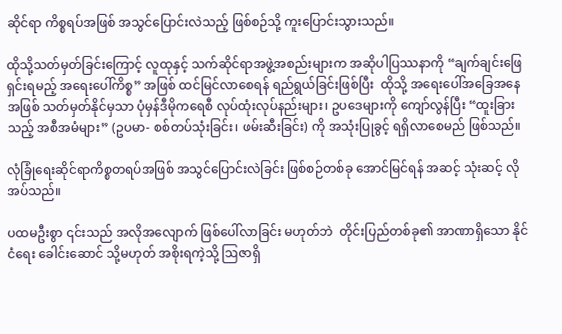ဆိုင်ရာ ကိစ္စရပ်အဖြစ် အသွင်ပြောင်းလဲသည့် ဖြစ်စဉ်သို့ ကူးပြောင်းသွားသည်။

ထိုသို့သတ်မှတ်ခြင်းကြောင့် လူထုနှင့် သက်ဆိုင်ရာအဖွဲ့အစည်းများက အဆိုပါပြဿနာကို “ချက်ချင်းဖြေရှင်းရမည့် အရေးပေါ်ကိစ္စ” အဖြစ် ထင်မြင်လာစေရန် ရည်ရွယ်ခြင်းဖြစ်ပြီး  ထိုသို့ အရေးပေါ်အခြေအနေအဖြစ် သတ်မှတ်နိုင်မှသာ ပုံမှန်ဒီမိုကရေစီ လုပ်ထုံးလုပ်နည်းများ၊ ဥပဒေများကို ကျော်လွန်ပြီး “ထူးခြားသည့် အစီအမံများ” (ဥပမာ- စစ်တပ်သုံးခြင်း၊ ဖမ်းဆီးခြင်း) ကို အသုံးပြုခွင့် ရရှိလာစေမည် ဖြစ်သည်။

လုံခြုံရေးဆိုင်ရာကိစ္စတရပ်အဖြစ် အသွင်ပြောင်းလဲခြင်း ဖြစ်စဉ်တစ်ခု အောင်မြင်ရန် အဆင့် သုံးဆင့် လိုအပ်သည်။

ပထမဦးစွာ ၎င်းသည် အလိုအလျောက် ဖြစ်ပေါ်လာခြင်း မဟုတ်ဘဲ  တိုင်းပြည်တစ်ခု၏ အာဏာရှိသော နိုင်ငံရေး ခေါင်းဆောင် သို့မဟုတ် အစိုးရကဲ့သို့ ဩဇာရှိ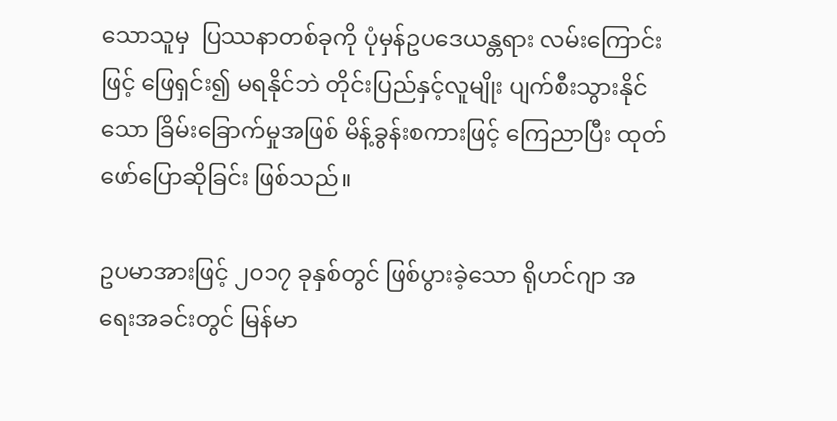သောသူမှ  ပြဿနာတစ်ခုကို ပုံမှန်ဥပဒေယန္တရား လမ်းကြောင်းဖြင့် ဖြေရှင်း၍ မရနိုင်ဘဲ တိုင်းပြည်နှင့်လူမျိုး ပျက်စီးသွားနိုင်သော ခြိမ်းခြောက်မှုအဖြစ် မိန့်ခွန်းစကားဖြင့် ကြေညာပြီး ထုတ်ဖော်ပြောဆိုခြင်း ဖြစ်သည်။

ဥပမာအားဖြင့် ၂၀၁၇ ခုနှစ်တွင် ဖြစ်ပွားခဲ့သော ရိုဟင်ဂျာ အရေးအခင်းတွင် မြန်မာ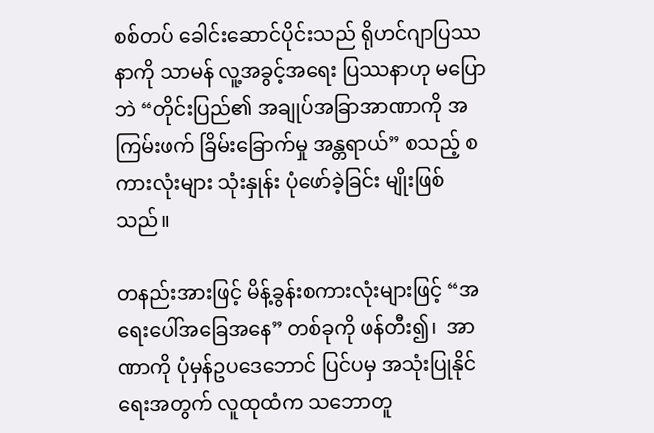စစ်တပ် ခေါင်းဆောင်ပိုင်းသည် ရိုဟင်ဂျာပြဿနာကို သာမန် လူ့အခွင့်အရေး ပြဿနာဟု မပြောဘဲ “တိုင်းပြည်၏ အချုပ်အခြာအာဏာကို အကြမ်းဖက် ခြိမ်းခြောက်မှု အန္တရာယ်” စသည့် စကားလုံးများ သုံးနှုန်း ပုံဖော်ခဲ့ခြင်း မျိုးဖြစ်သည်။

တနည်းအားဖြင့် မိန့်ခွန်းစကားလုံးများဖြင့် “အရေးပေါ်အခြေအနေ” တစ်ခုကို ဖန်တီး၍၊  အာဏာကို ပုံမှန်ဥပဒေဘောင် ပြင်ပမှ အသုံးပြုနိုင်ရေးအတွက် လူထုထံက သဘောတူ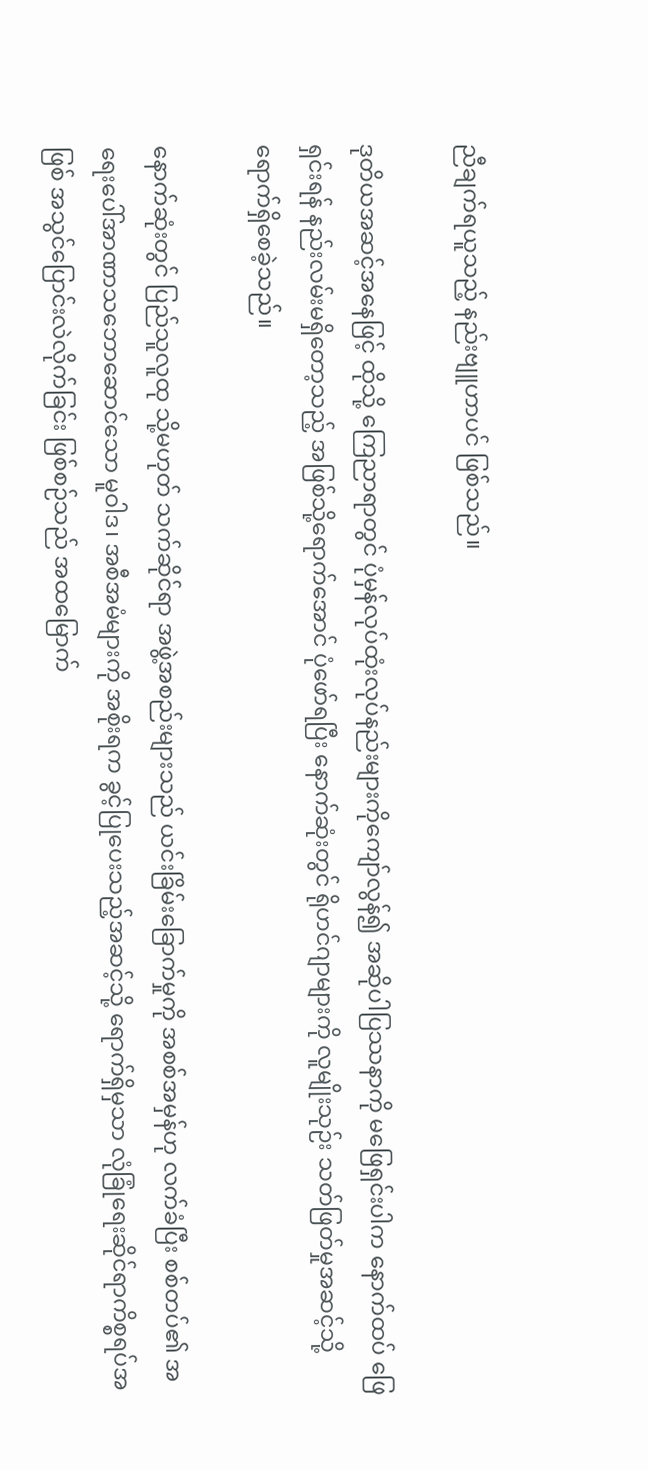ညီချက်ရယူသည့် နည်းဗျူဟာပင် ဖြစ်သည်။

ဒုတိယအဆင့်အနေဖြင့် ထိုသို့ ကြေညာရာတွင် ပုံမှန်လုပ်ထုံးလုပ်နည်းများကိုကျော်လွန်၍ အဆိုပါပြဿနာကို မဖြေရှင်းပါက နောက်ထပ် ဖြေရှင်းရန် နည်းလမ်းမရှိတော့သည့် အဖြစ်သို့ရောက်အောင် ပုံဖော်ရပြီး နောက်ဆုံးတွင် ရိုဟင်ဂျာများကို လူမျိုးသုဉ်း သတ်ဖြတ်မှုအဆင့်သို့ ရောက်ရှိစေခဲ့သည်။

နောက်ဆုံးတွင် ပြည်သူလူထု သို့မဟုတ် သက်ဆိုင်ရာ အဖွဲ့အစည်းများသည် ယင်းခြိမ်းခြောက်မှုကို အစစ်အမှန်ဟု လက်ခံပြီး စစ်တပ်၏ အရေးပေါ်အာဏာသဘောဆောင်သော မူဝါဒ၊ အစီအမံများကို အစိုးရက ခွင့်ပြုပေးသည့်အဆင့်သို့ ရောက်ရှိမှသာ လုံခြုံရေးဆိုင်ရာကိစ္စရပ်အဖြစ် အသွင်ပြောင်းလဲလိုက်ခြင်း ဖြစ်စဉ်သည် အထမြောက်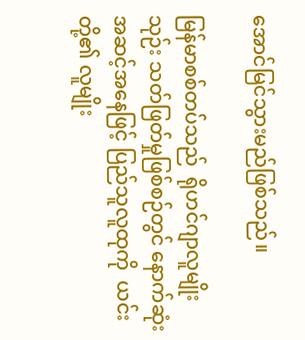အောင်မြင်သွားမည်ဖြစ်သည်။

မြန်မာစစ်တပ်သည်  ရိုဟင်ဂျာလူမျိုးသုဉ်း သတ်ဖြတ်မှုဖြစ်စဉ်တွင် နောက်ဆုံးအဆင့်အနေဖြင့် ပြည်သူလူထုကို  ယင်းတို့၏ လူမျိုး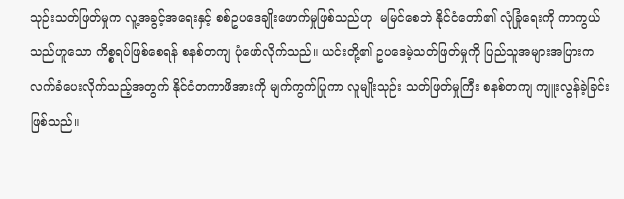သုဉ်းသတ်ဖြတ်မှုက လူ့အခွင့်အရေးနှင့် စစ်ဥပဒေချိုးဖောက်မှုဖြစ်သည်ဟု  မမြင်စေဘဲ နိုင်ငံတော်၏ လုံခြုံရေးကို ကာကွယ်သည်ဟူသော ကိစ္စရပ်ဖြစ်စေရန် စနစ်တကျ ပုံဖော်လိုက်သည်။ ယင်းတို့၏ ဥပဒေမဲ့သတ်ဖြတ်မှုကို ပြည်သူအများအပြားက လက်ခံပေးလိုက်သည့်အတွက် နိုင်ငံတကာဖိအားကို မျက်ကွက်ပြုကာ လူမျိုးသုဉ်း သတ်ဖြတ်မှုကြီး စနစ်တကျ ကျူးလွန်ခဲ့ခြင်း ဖြစ်သည်။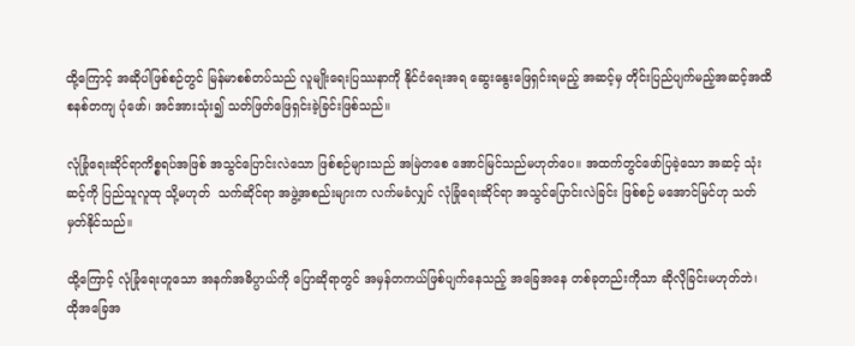ထို့ကြောင့် အဆိုပါဖြစ်စဉ်တွင် မြန်မာစစ်တပ်သည် လူမျိုးရေးပြဿနာကို နိုင်ငံရေးအရ ဆွေးနွေးဖြေရှင်းရမည့် အဆင့်မှ တိုင်းပြည်ပျက်မည့်အဆင့်အထိ စနစ်တကျ ပုံဖော်၊ အင်အားသုံး၍ သတ်ဖြတ်ဖြေရှင်းခဲ့ခြင်းဖြစ်သည်။

လုံခြုံရေးဆိုင်ရာကိစ္စရပ်အဖြစ် အသွင်ပြောင်းလဲသော ဖြစ်စဉ်များသည် အမြဲတစေ အောင်မြင်သည်မဟုတ်ပေ။ အထက်တွင်ဖော်ပြခဲ့သော အဆင့် သုံးဆင့်ကို ပြည်သူလူထု သို့မဟုတ်  သက်ဆိုင်ရာ အဖွဲ့အစည်းများက လက်မခံလျှင် လုံခြုံရေးဆိုင်ရာ အသွင်ပြောင်းလဲခြင်း ဖြစ်စဉ် မအောင်မြင်ဟု သတ်မှတ်နိုင်သည်။

ထို့ကြောင့် လုံခြုံရေးဟူသော အနက်အဓိပ္ပာယ်ကို ပြောဆိုရာတွင် အမှန်တကယ်ဖြစ်ပျက်နေသည့် အခြေအနေ တစ်ခုတည်းကိုသာ ဆိုလိုခြင်းမဟုတ်ဘဲ၊ ထိုအခြေအ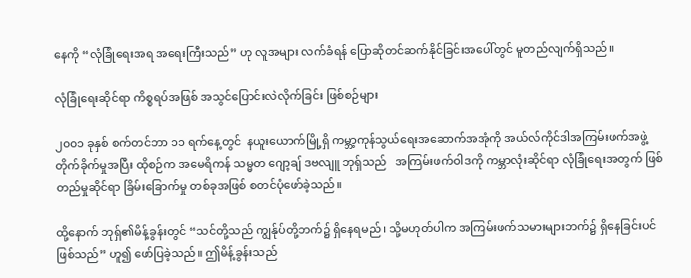နေကို “လုံခြုံရေးအရ အရေးကြီးသည်” ဟု လူအများ လက်ခံရန် ပြောဆိုတင်ဆက်နိုင်ခြင်းအပေါ်တွင် မူတည်လျက်ရှိသည်။

လုံခြုံရေးဆိုင်ရာ ကိစ္စရပ်အဖြစ် အသွင်ပြောင်းလဲလိုက်ခြင်း ဖြစ်စဉ်များ

၂၀၀၁ ခုနှစ် စက်တင်ဘာ ၁၁ ရက်နေ့တွင်  နယူးယောက်မြို့ရှိ ကမ္ဘာ့ကုန်သွယ်ရေးအဆောက်အအုံကို အယ်လ်ကိုင်ဒါအကြမ်းဖက်အဖွဲ့တိုက်ခိုက်မှုအပြီး ထိုစဉ်က အမေရိကန် သမ္မတ ဂျော့ချ် ဒဗလျူ ဘုရ်ှသည်   အကြမ်းဖက်ဝါဒကို ကမ္ဘာလုံးဆိုင်ရာ လုံခြုံရေးအတွက် ဖြစ်တည်မှုဆိုင်ရာ ခြိမ်းခြောက်မှု တစ်ခုအဖြစ် စတင်ပုံဖော်ခဲ့သည်။

ထို့နောက် ဘုရှ်၏မိန့်ခွန်းတွင် “သင်တို့သည် ကျွန်ုပ်တို့ဘက်၌ ရှိနေရမည်၊ သို့မဟုတ်ပါက အကြမ်းဖက်သမားများဘက်၌ ရှိနေခြင်းပင် ဖြစ်သည်” ဟူ၍ ဖော်ပြခဲ့သည်။ ဤမိန့်ခွန်းသည်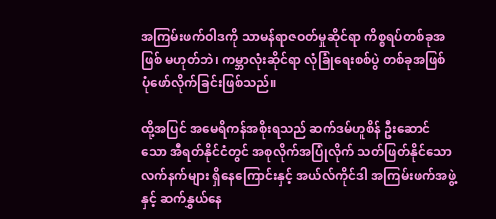အကြမ်းဖက်ဝါဒကို သာမန်ရာဇဝတ်မှုဆိုင်ရာ ကိစ္စရပ်တစ်ခုအဖြစ် မဟုတ်ဘဲ၊ ကမ္ဘာလုံးဆိုင်ရာ လုံခြုံရေးစစ်ပွဲ တစ်ခုအဖြစ် ပုံဖော်လိုက်ခြင်းဖြစ်သည်။

ထို့အပြင် အမေရိကန်အစိုးရသည် ဆက်ဒမ်ဟူစိန် ဦးဆောင်သော အီရတ်နိုင်ငံတွင် အစုလိုက်အပြုံလိုက် သတ်ဖြတ်နိုင်သော လက်နက်များ ရှိနေကြောင်းနှင့် အယ်လ်ကိုင်ဒါ အကြမ်းဖက်အဖွဲ့နှင့် ဆက်နွှယ်နေ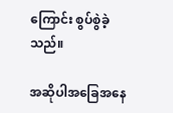ကြောင်း စွပ်စွဲခဲ့သည်။

အဆိုပါအခြေအနေ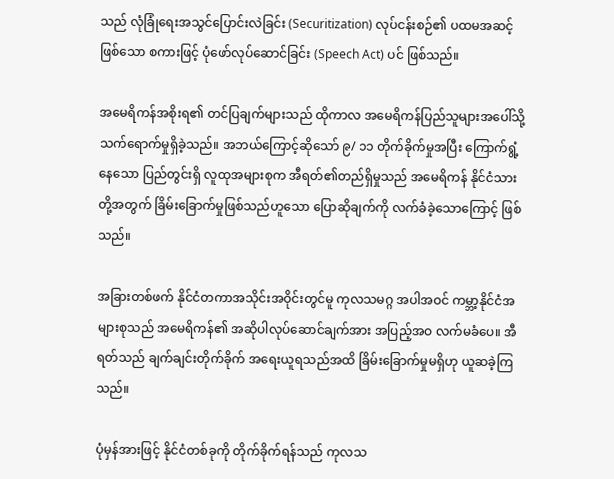သည် လုံခြုံရေးအသွင်ပြောင်းလဲခြင်း (Securitization) လုပ်ငန်းစဉ်၏ ပထမအဆင့်ဖြစ်သော စကားဖြင့် ပုံဖော်လုပ်ဆောင်ခြင်း (Speech Act) ပင် ဖြစ်သည်။

အမေရိကန်အစိုးရ၏ တင်ပြချက်များသည် ထိုကာလ အမေရိကန်ပြည်သူများအပေါ်သို့ သက်ရောက်မှုရှိခဲ့သည်။ အဘယ်ကြောင့်ဆိုသော် ၉/ ၁၁ တိုက်ခိုက်မှုအပြီး ကြောက်ရွံ့နေသော ပြည်တွင်းရှိ လူထုအများစုက အီရတ်၏တည်ရှိမှုသည် အမေရိကန် နိုင်ငံသားတို့အတွက် ခြိမ်းခြောက်မှုဖြစ်သည်ဟူသော ပြောဆိုချက်ကို လက်ခံခဲ့သောကြောင့် ဖြစ်သည်။

အခြားတစ်ဖက် နိုင်ငံတကာအသိုင်းအဝိုင်းတွင်မူ ကုလသမဂ္ဂ အပါအဝင် ကမ္ဘာ့နိုင်ငံအများစုသည် အမေရိကန်၏ အဆိုပါလုပ်ဆောင်ချက်အား အပြည့်အဝ လက်မခံပေ။ အီရတ်သည် ချက်ချင်းတိုက်ခိုက် အရေးယူရသည်အထိ ခြိမ်းခြောက်မှုမရှိဟု ယူဆခဲ့ကြသည်။

ပုံမှန်အားဖြင့် နိုင်ငံတစ်ခုကို တိုက်ခိုက်ရန်သည် ကုလသ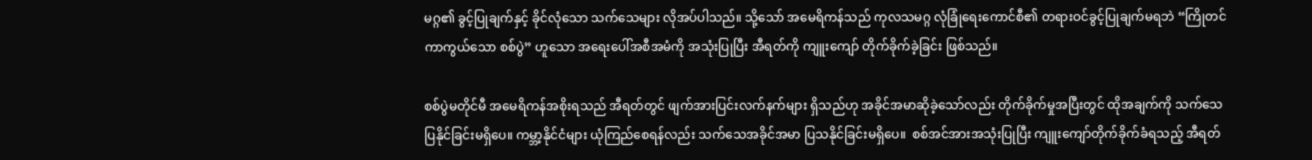မဂ္ဂ၏ ခွင့်ပြုချက်နှင့် ခိုင်လုံသော သက်သေများ လိုအပ်ပါသည်။ သို့သော် အမေရိကန်သည် ကုလသမဂ္ဂ လုံခြုံရေးကောင်စီ၏ တရားဝင်ခွင့်ပြုချက်မရဘဲ “ကြိုတင်ကာကွယ်သော စစ်ပွဲ” ဟူသော အရေးပေါ်အစီအမံကို အသုံးပြုပြီး အီရတ်ကို ကျူးကျော် တိုက်ခိုက်ခဲ့ခြင်း ဖြစ်သည်။

စစ်ပွဲမတိုင်မီ အမေရိကန်အစိုးရသည် အီရတ်တွင် ဖျက်အားပြင်းလက်နက်များ ရှိသည်ဟု အခိုင်အမာဆိုခဲ့သော်လည်း တိုက်ခိုက်မှုအပြီးတွင် ထိုအချက်ကို သက်သေပြနိုင်ခြင်းမရှိပေ။ ကမ္ဘာ့နိုင်ငံများ ယုံကြည်စေရန်လည်း သက်သေအခိုင်အမာ ပြသနိုင်ခြင်းမရှိပေ။  စစ်အင်အားအသုံးပြုပြီး ကျူးကျော်တိုက်ခိုက်ခံရသည့် အီရတ်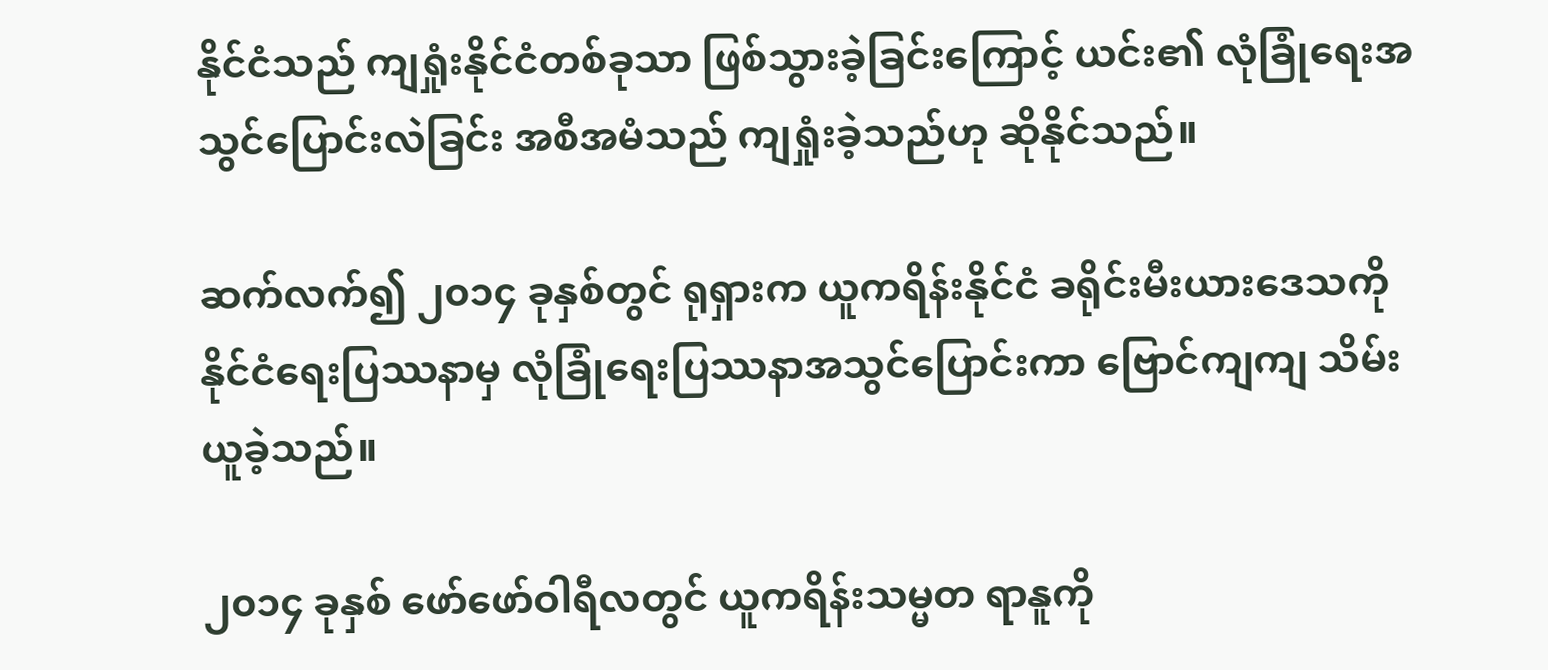နိုင်ငံသည် ကျရှုံးနိုင်ငံတစ်ခုသာ ဖြစ်သွားခဲ့ခြင်းကြောင့် ယင်း၏ လုံခြုံရေးအသွင်ပြောင်းလဲခြင်း အစီအမံသည် ကျရှုံးခဲ့သည်ဟု ဆိုနိုင်သည်။

ဆက်လက်၍ ၂၀၁၄ ခုနှစ်တွင် ရုရှားက ယူကရိန်းနိုင်ငံ ခရိုင်းမီးယားဒေသကို နိုင်ငံရေးပြဿနာမှ လုံခြုံရေးပြဿနာအသွင်ပြောင်းကာ ဗြောင်ကျကျ သိမ်းယူခဲ့သည်။

၂၀၁၄ ခုနှစ် ဖော်ဖော်ဝါရီလတွင် ယူကရိန်းသမ္မတ ရာနူကို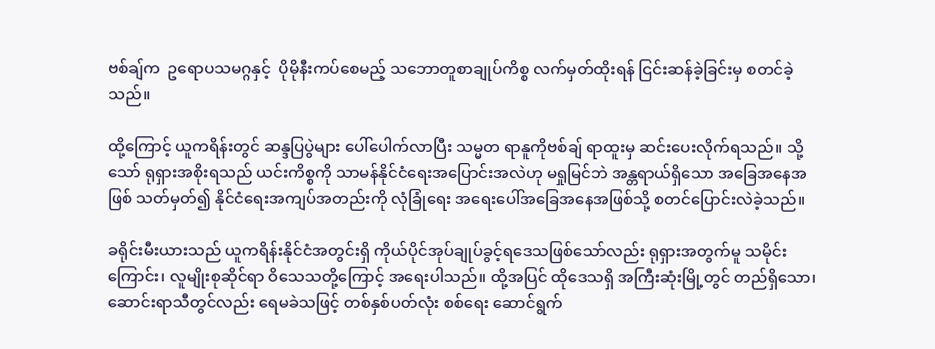ဗစ်ချ်က  ဥရောပသမဂ္ဂနှင့်  ပိုမိုနီးကပ်စေမည့် သဘောတူစာချုပ်ကိစ္စ လက်မှတ်ထိုးရန် ငြင်းဆန်ခဲ့ခြင်းမှ စတင်ခဲ့သည်။

ထို့ကြောင့် ယူကရိန်းတွင် ဆန္ဒပြပွဲများ ပေါ်ပေါက်လာပြီး သမ္မတ ရာနူကိုဗစ်ချ် ရာထူးမှ ဆင်းပေးလိုက်ရသည်။ သို့သော် ရုရှားအစိုးရသည် ယင်းကိစ္စကို သာမန်နိုင်ငံရေးအပြောင်းအလဲဟု မရှုမြင်ဘဲ အန္တရာယ်ရှိသော အခြေအနေအဖြစ် သတ်မှတ်၍ နိုင်ငံရေးအကျပ်အတည်းကို လုံခြုံရေး အရေးပေါ်အခြေအနေအဖြစ်သို့ စတင်ပြောင်းလဲခဲ့သည်။

ခရိုင်းမီးယားသည် ယူကရိန်းနိုင်ငံအတွင်းရှိ ကိုယ်ပိုင်အုပ်ချုပ်ခွင့်ရဒေသဖြစ်သော်လည်း ရုရှားအတွက်မူ သမိုင်းကြောင်း၊ လူမျိုးစုဆိုင်ရာ ဝိသေသတို့ကြောင့် အရေးပါသည်။ ထို့အပြင် ထိုဒေသရှိ အကြီးဆုံးမြို့တွင် တည်ရှိသော၊ ဆောင်းရာသီတွင်လည်း ရေမခဲသဖြင့် တစ်နှစ်ပတ်လုံး စစ်ရေး ဆောင်ရွက်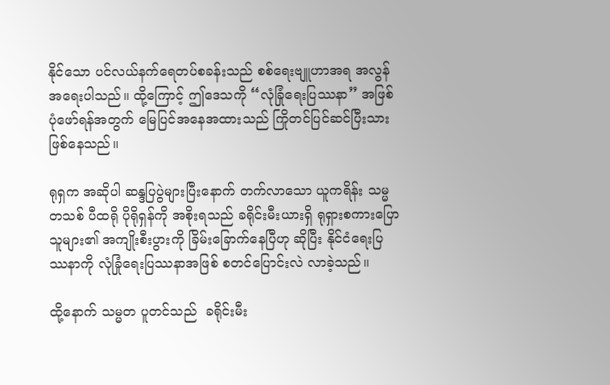နိုင်သော ပင်လယ်နက်ရေတပ်စခန်းသည် စစ်ရေးဗျူဟာအရ အလွန်အရေးပါသည်။ ထို့ကြောင့် ဤဒေသကို “လုံခြုံရေးပြဿနာ” အဖြစ် ပုံဖော်ရန်အတွက် မြေပြင်အနေအထားသည် ကြိုတင်ပြင်ဆင်ပြီးသား ဖြစ်နေသည်။

ရုရှက အဆိုပါ ဆန္ဒပြပွဲများပြီးနောက် တက်လာသော ယူကရိန်း သမ္မတသစ် ပီထရို ပိုရိုရှန်ကို အစိုးရသည် ခရိုင်းမီးယားရှိ ရုရှားစကားပြောသူများ၏ အကျိုးစီးပွားကို ခြိမ်းခြောက်နေပြီဟု ဆိုပြီး နိုင်ငံရေးပြဿနာကို လုံခြုံရေးပြဿနာအဖြစ် စတင်ပြောင်းလဲ လာခဲ့သည်။

ထို့နောက် သမ္မတ ပူတင်သည်  ခရိုင်းမီး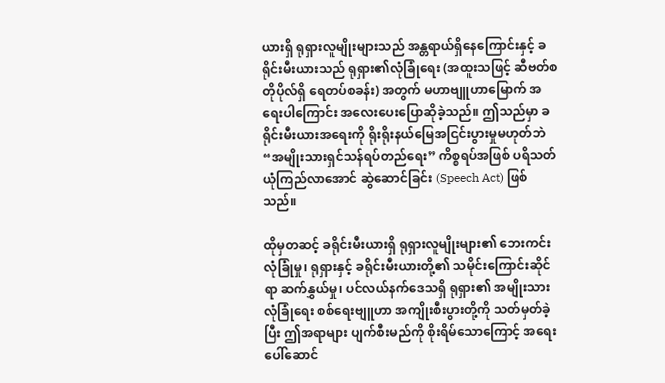ယားရှိ ရုရှားလူမျိုးများသည် အန္တရာယ်ရှိနေကြောင်းနှင့် ခရိုင်းမီးယားသည် ရုရှား၏လုံခြုံရေး (အထူးသဖြင့် ဆီဗတ်စတိုပိုလ်ရှိ ရေတပ်စခန်း) အတွက် မဟာဗျူဟာမြောက် အရေးပါကြောင်း အလေးပေးပြောဆိုခဲ့သည်။ ဤသည်မှာ ခရိုင်းမီးယားအရေးကို ရိုးရိုးနယ်မြေအငြင်းပွားမှုမဟုတ်ဘဲ “အမျိုးသားရှင်သန်ရပ်တည်ရေး” ကိစ္စရပ်အဖြစ် ပရိသတ်ယုံကြည်လာအောင် ဆွဲဆောင်ခြင်း (Speech Act) ဖြစ်သည်။

ထိုမှတဆင့် ခရိုင်းမီးယားရှိ ရုရှားလူမျိုးများ၏ ဘေးကင်းလုံခြုံမှု၊ ရုရှားနှင့် ခရိုင်းမီးယားတို့၏ သမိုင်းကြောင်းဆိုင်ရာ ဆက်နွှယ်မှု၊ ပင်လယ်နက်ဒေသရှိ ရုရှား၏ အမျိုးသားလုံခြုံရေး စစ်ရေးဗျူဟာ အကျိုးစီးပွားတို့ကို သတ်မှတ်ခဲ့ပြီး ဤအရာများ ပျက်စီးမည်ကို စိုးရိမ်သောကြောင့် အရေးပေါ်ဆောင်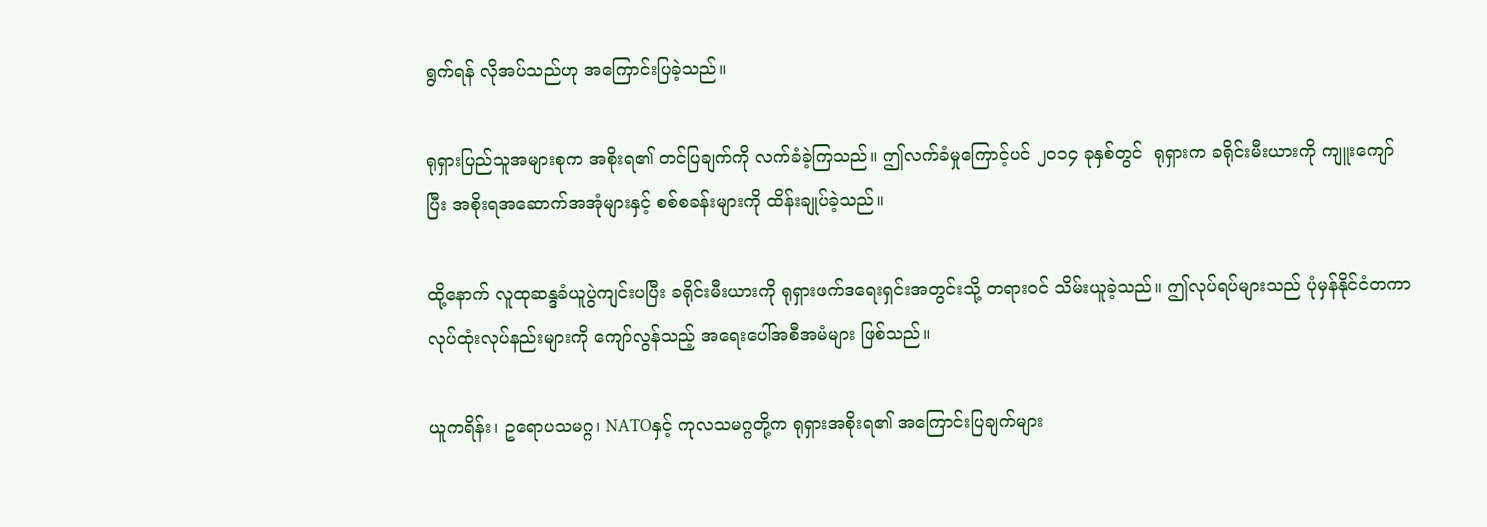ရွက်ရန် လိုအပ်သည်ဟု အကြောင်းပြခဲ့သည်။

ရုရှားပြည်သူအများစုက အစိုးရ၏ တင်ပြချက်ကို လက်ခံခဲ့ကြသည်။ ဤလက်ခံမှုကြောင့်ပင် ၂၀၁၄ ခုနှစ်တွင်  ရုရှားက ခရိုင်းမီးယားကို ကျူးကျော်ပြီး အစိုးရအဆောက်အအုံများနှင့် စစ်စခန်းများကို ထိန်းချုပ်ခဲ့သည်။

ထို့နောက် လူထုဆန္ဒခံယူပွဲကျင်းပပြီး ခရိုင်းမီးယားကို ရုရှားဖက်ဒရေးရှင်းအတွင်းသို့ တရားဝင် သိမ်းယူခဲ့သည်။ ဤလုပ်ရပ်များသည် ပုံမှန်နိုင်ငံတကာလုပ်ထုံးလုပ်နည်းများကို ကျော်လွန်သည့် အရေးပေါ်အစီအမံများ ဖြစ်သည်။

ယူကရိန်း၊ ဥရောပသမဂ္ဂ၊ NATOနှင့် ကုလသမဂ္ဂတို့က ရုရှားအစိုးရ၏ အကြောင်းပြချက်များ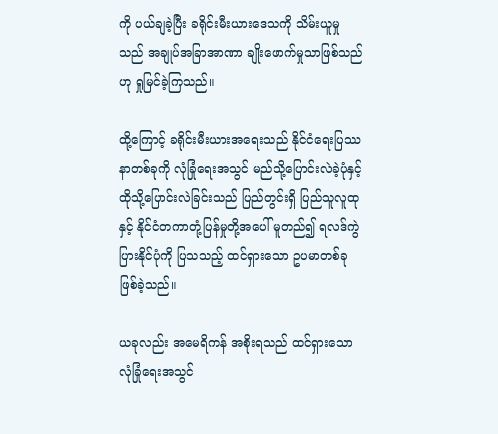ကို ပယ်ချခဲ့ပြီး ခရိုင်းမီးယားဒေသကို သိမ်းယူမှုသည် အချုပ်အခြာအာဏာ ချိုးဖောက်မှုသာဖြစ်သည်ဟု ရှုမြင်ခဲ့ကြသည်။

ထို့ကြောင့် ခရိုင်းမီးယားအရေးသည် နိုင်ငံရေးပြဿနာတစ်ခုကို လုံခြုံရေးအသွင် မည်သို့ပြောင်းလဲခဲ့ပုံနှင့် ထိုသို့ပြောင်းလဲခြင်းသည် ပြည်တွင်းရှိ ပြည်သူလူထုနှင့် နိုင်ငံတကာတုံ့ပြန်မှုတို့အပေါ် မူတည်၍ ရလဒ်ကွဲပြားနိုင်ပုံကို ပြသသည့် ထင်ရှားသော ဥပမာတစ်ခု ဖြစ်ခဲ့သည်။

ယခုလည်း အမေရိကန် အစိုးရသည် ထင်ရှားသော လုံခြုံရေးအသွင်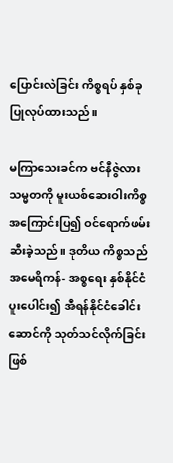ပြောင်းလဲခြင်း ကိစ္စရပ် နှစ်ခုပြုလုပ်ထားသည်။

မကြာသေးခင်က ဗင်နီဇွဲလားသမ္မတကို မူးယစ်ဆေးဝါးကိစ္စ အကြောင်းပြ၍ ဝင်ရောက်ဖမ်းဆီးခဲ့သည်။ ဒုတိယ ကိစ္စသည် အမေရိကန်- အစ္စရေး နှစ်နိုင်ငံပူးပေါင်း၍ အီရန်နိုင်ငံခေါင်းဆောင်ကို သုတ်သင်လိုက်ခြင်းဖြစ်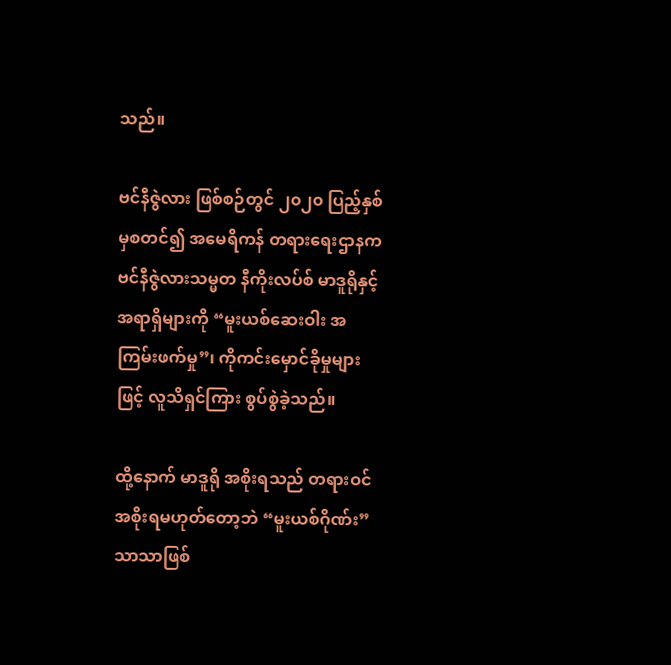သည်။

ဗင်နီဇွဲလား ဖြစ်စဉ်တွင် ၂၀၂၀ ပြည့်နှစ်မှစတင်၍ အမေရိကန် တရားရေးဌာနက ဗင်နီဇွဲလားသမ္မတ နီကိုးလပ်စ် မာဒူရိုနှင့် အရာရှိများကို “မူးယစ်ဆေးဝါး အကြမ်းဖက်မှု”၊ ကိုကင်းမှောင်ခိုမှုများဖြင့် လူသိရှင်ကြား စွပ်စွဲခဲ့သည်။

ထို့နောက် မာဒူရို အစိုးရသည် တရားဝင်အစိုးရမဟုတ်တော့ဘဲ “မူးယစ်ဂိုဏ်း” သာသာဖြစ်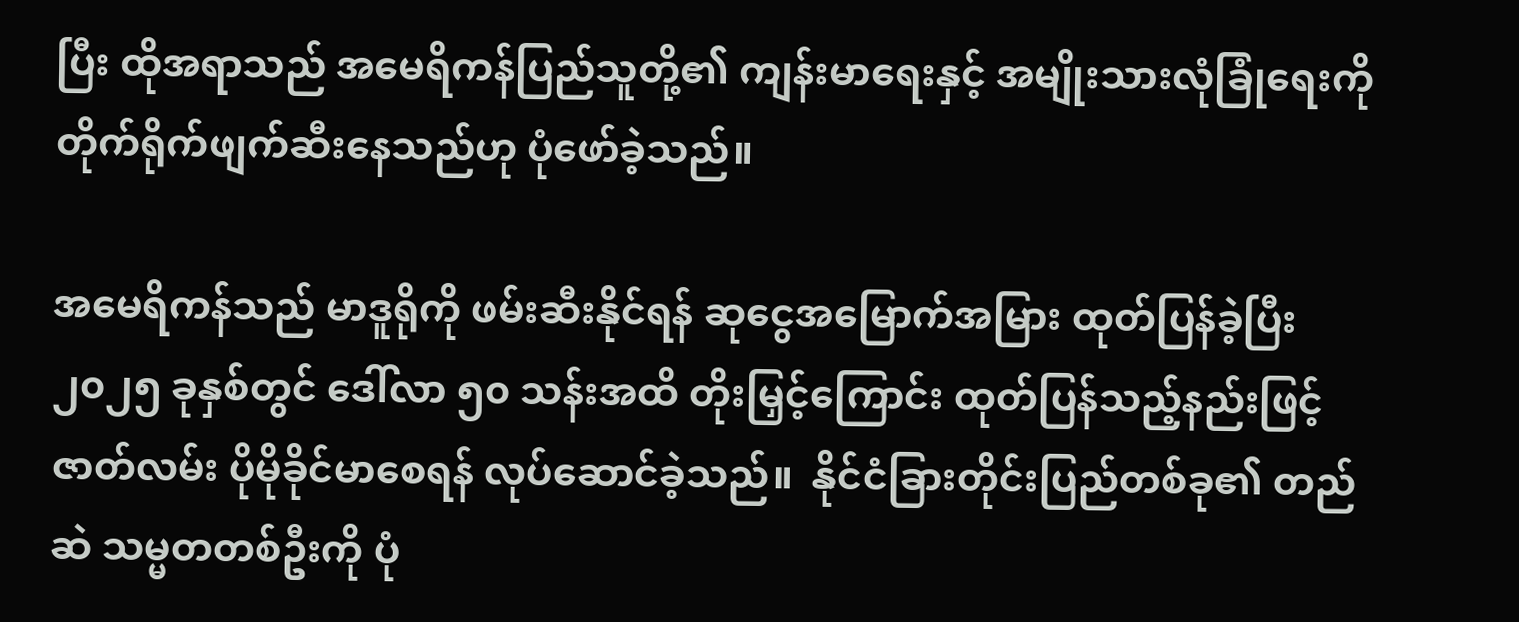ပြီး ထိုအရာသည် အမေရိကန်ပြည်သူတို့၏ ကျန်းမာရေးနှင့် အမျိုးသားလုံခြုံရေးကို တိုက်ရိုက်ဖျက်ဆီးနေသည်ဟု ပုံဖော်ခဲ့သည်။

အမေရိကန်သည် မာဒူရိုကို ဖမ်းဆီးနိုင်ရန် ဆုငွေအမြောက်အမြား ထုတ်ပြန်ခဲ့ပြီး၂၀၂၅ ခုနှစ်တွင် ဒေါ်လာ ၅၀ သန်းအထိ တိုးမြှင့်ကြောင်း ထုတ်ပြန်သည့်နည်းဖြင့် ဇာတ်လမ်း ပိုမိုခိုင်မာစေရန် လုပ်ဆောင်ခဲ့သည်။  နိုင်ငံခြားတိုင်းပြည်တစ်ခု၏ တည်ဆဲ သမ္မတတစ်ဦးကို ပုံ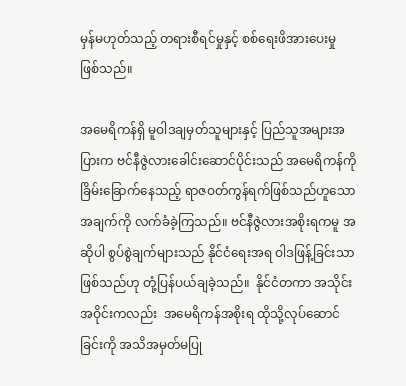မှန်မဟုတ်သည့် တရားစီရင်မှုနှင့် စစ်ရေးဖိအားပေးမှု ဖြစ်သည်။

အမေရိကန်ရှိ မူဝါဒချမှတ်သူများနှင့် ပြည်သူအများအပြားက ဗင်နီဇွဲလားခေါင်းဆောင်ပိုင်းသည် အမေရိကန်ကို ခြိမ်းခြောက်နေသည့် ရာဇဝတ်ကွန်ရက်ဖြစ်သည်ဟူသော အချက်ကို လက်ခံခဲ့ကြသည်။ ဗင်နီဇွဲလားအစိုးရကမူ အဆိုပါ စွပ်စွဲချက်များသည် နိုင်ငံရေးအရ ဝါဒဖြန့်ခြင်းသာဖြစ်သည်ဟု တုံ့ပြန်ပယ်ချခဲ့သည်။  နိုင်ငံတကာ အသိုင်းအဝိုင်းကလည်း  အမေရိကန်အစိုးရ ထိုသို့လုပ်ဆောင်ခြင်းကို အသိအမှတ်မပြု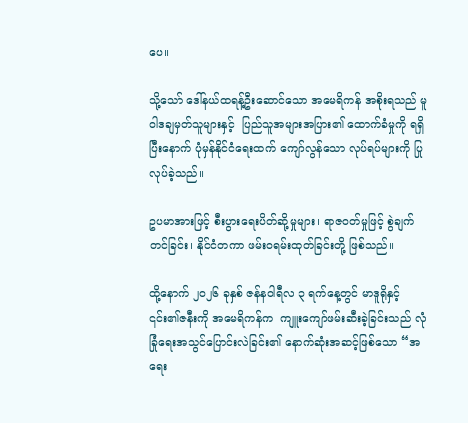ပေ။

သို့သော် ဒေါ်နယ်ထရန့်ဦးဆောင်သော အမေရိကန် အစိုးရသည် မူဝါဒချမှတ်သူများနှင့်  ပြည်သူအများအပြား၏ ထောက်ခံမှုကို ရရှိပြီးနောက် ပုံမှန်နိုင်ငံရေးထက် ကျော်လွန်သော လုပ်ရပ်များကို ပြုလုပ်ခဲ့သည်။

ဥပမာအားဖြင့် စီးပွားရေးပိတ်ဆို့မှုများ၊ ရာဇဝတ်မှုဖြင့် စွဲချက်တင်ခြင်း၊ နိုင်ငံတကာ ဖမ်းဝရမ်းထုတ်ခြင်းတို့ ဖြစ်သည်။

ထို့နောက် ၂၀၂၆ ခုနှစ် ဇန်နဝါရီလ ၃ ရက်နေ့တွင် မာဒူရိုနှင့် ၎င်း၏ဇနီးကို အမေရိကန်က  ကျူးကျော်ဖမ်းဆီးခဲ့ခြင်းသည် လုံခြုံရေးအသွင်ပြောင်းလဲခြင်း၏ နောက်ဆုံးအဆင့်ဖြစ်သော “အရေး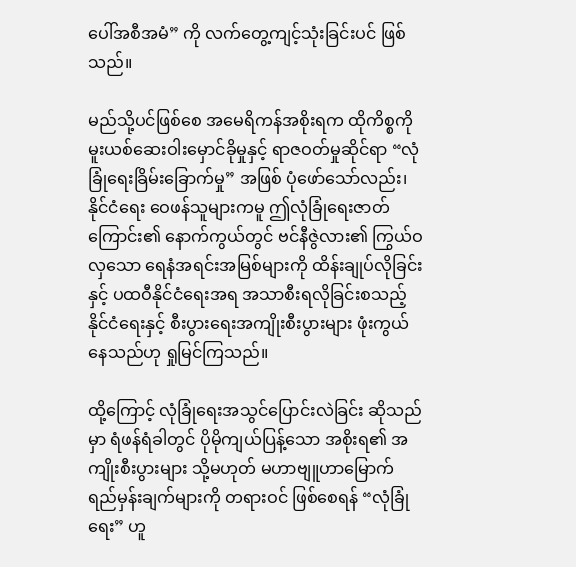ပေါ်အစီအမံ” ကို လက်တွေ့ကျင့်သုံးခြင်းပင် ဖြစ်သည်။

မည်သို့ပင်ဖြစ်စေ အမေရိကန်အစိုးရက ထိုကိစ္စကို မူးယစ်ဆေးဝါးမှောင်ခိုမှုနှင့် ရာဇဝတ်မှုဆိုင်ရာ “လုံခြုံရေးခြိမ်းခြောက်မှု” အဖြစ် ပုံဖော်သော်လည်း၊ နိုင်ငံရေး ဝေဖန်သူများကမူ ဤလုံခြုံရေးဇာတ်ကြောင်း၏ နောက်ကွယ်တွင် ဗင်နီဇွဲလား၏ ကြွယ်ဝလှသော ရေနံအရင်းအမြစ်များကို ထိန်းချုပ်လိုခြင်းနှင့် ပထဝီနိုင်ငံရေးအရ အသာစီးရလိုခြင်းစသည့် နိုင်ငံရေးနှင့် စီးပွားရေးအကျိုးစီးပွားများ ဖုံးကွယ်နေသည်ဟု ရှုမြင်ကြသည်။

ထို့ကြောင့် လုံခြုံရေးအသွင်ပြောင်းလဲခြင်း ဆိုသည်မှာ ရံဖန်ရံခါတွင် ပိုမိုကျယ်ပြန့်သော အစိုးရ၏ အကျိုးစီးပွားများ သို့မဟုတ် မဟာဗျူဟာမြောက် ရည်မှန်းချက်များကို တရားဝင် ဖြစ်စေရန် “လုံခြုံရေး” ဟူ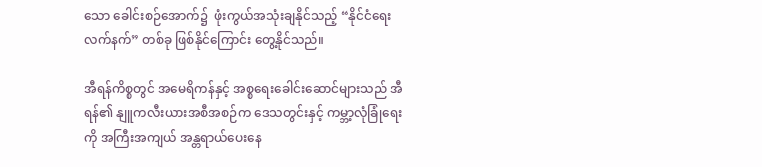သော ခေါင်းစဉ်အောက်၌  ဖုံးကွယ်အသုံးချနိုင်သည့် “နိုင်ငံရေးလက်နက်” တစ်ခု ဖြစ်နိုင်ကြောင်း တွေ့နိုင်သည်။

အီရန်ကိစ္စတွင် အမေရိကန်နှင့် အစ္စရေးခေါင်းဆောင်များသည် အီရန်၏ နျူကလီးယားအစီအစဉ်က ဒေသတွင်းနှင့် ကမ္ဘာ့လုံခြုံရေးကို အကြီးအကျယ် အန္တရာယ်ပေးနေ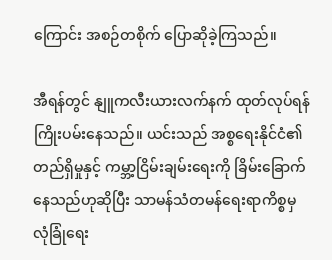ကြောင်း အစဉ်တစိုက် ပြောဆိုခဲ့ကြသည်။

အီရန်တွင် နျူကလီးယားလက်နက် ထုတ်လုပ်ရန် ကြိုးပမ်းနေသည်။ ယင်းသည် အစ္စရေးနိုင်ငံ၏ တည်ရှိမှုနှင့် ကမ္ဘာ့ငြိမ်းချမ်းရေးကို ခြိမ်းခြောက်နေသည်ဟုဆိုပြီး သာမန်သံတမန်ရေးရာကိစ္စမှ လုံခြုံရေး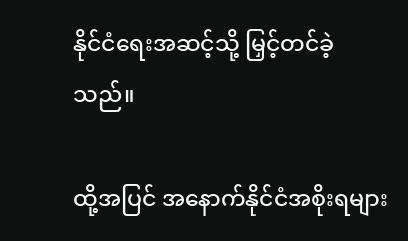နိုင်ငံရေးအဆင့်သို့ မြှင့်တင်ခဲ့သည်။

ထို့အပြင် အနောက်နိုင်ငံအစိုးရများ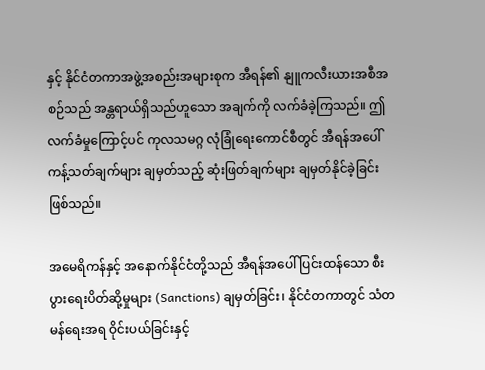နှင့် နိုင်ငံတကာအဖွဲ့အစည်းအများစုက အီရန်၏ နျူကလီးယားအစီအစဉ်သည် အန္တရာယ်ရှိသည်ဟူသော အချက်ကို လက်ခံခဲ့ကြသည်။ ဤလက်ခံမှုကြောင့်ပင် ကုလသမဂ္ဂ လုံခြုံရေးကောင်စီတွင် အီရန်အပေါ် ကန့်သတ်ချက်များ ချမှတ်သည့် ဆုံးဖြတ်ချက်များ ချမှတ်နိုင်ခဲ့ခြင်း ဖြစ်သည်။

အမေရိကန်နှင့် အနောက်နိုင်ငံတို့သည် အီရန်အပေါ် ပြင်းထန်သော စီးပွားရေးပိတ်ဆို့မှုများ (Sanctions) ချမှတ်ခြင်း၊ နိုင်ငံတကာတွင် သံတမန်ရေးအရ ဝိုင်းပယ်ခြင်းနှင့်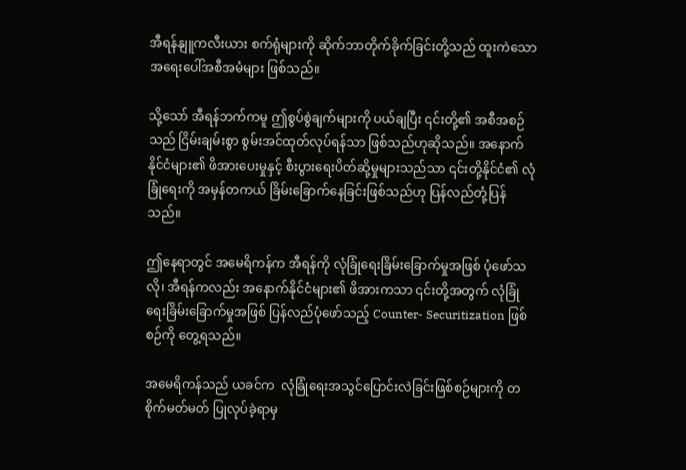အီရန်နျူကလီးယား စက်ရုံများကို ဆိုက်ဘာတိုက်ခိုက်ခြင်းတို့သည် ထူးကဲသော အရေးပေါ်အစီအမံများ ဖြစ်သည်။

သို့သော် အီရန်ဘက်ကမူ ဤစွပ်စွဲချက်များကို ပယ်ချပြီး ၎င်းတို့၏ အစီအစဉ်သည် ငြိမ်းချမ်းစွာ စွမ်းအင်ထုတ်လုပ်ရန်သာ ဖြစ်သည်ဟုဆိုသည်။ အနောက်နိုင်ငံများ၏ ဖိအားပေးမှုနှင့် စီးပွားရေးပိတ်ဆို့မှုများသည်သာ ၎င်းတို့နိုင်ငံ၏ လုံခြုံရေးကို အမှန်တကယ် ခြိမ်းခြောက်နေခြင်းဖြစ်သည်ဟု ပြန်လည်တုံ့ပြန်သည်။

ဤနေရာတွင် အမေရိကန်က အီရန်ကို လုံခြုံရေးခြိမ်းခြောက်မှုအဖြစ် ပုံဖော်သလို၊ အီရန်ကလည်း အနောက်နိုင်ငံများ၏ ဖိအားကသာ ၎င်းတို့အတွက် လုံခြုံရေးခြိမ်းခြောက်မှုအဖြစ် ပြန်လည်ပုံဖော်သည့် Counter- Securitization ဖြစ်စဉ်ကို တွေ့ရသည်။

အမေရိကန်သည် ယခင်က  လုံခြုံရေးအသွင်ပြောင်းလဲခြင်းဖြစ်စဉ်များကို တစိုက်မတ်မတ် ပြုလုပ်ခဲ့ရာမှ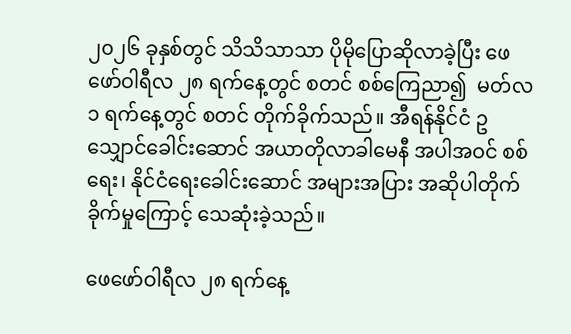၂၀၂၆ ခုနှစ်တွင် သိသိသာသာ ပိုမိုပြောဆိုလာခဲ့ပြီး ဖေဖော်ဝါရီလ ၂၈ ရက်နေ့တွင် စတင် စစ်ကြေညာ၍  မတ်လ ၁ ရက်နေ့တွင် စတင် တိုက်ခိုက်သည်။ အီရန်နိုင်ငံ ဥသျှောင်ခေါင်းဆောင် အယာတိုလာခါမေနီ အပါအဝင် စစ်ရေး၊ နိုင်ငံရေးခေါင်းဆောင် အများအပြား အဆိုပါတိုက်ခိုက်မှုကြောင့် သေဆုံးခဲ့သည်။

ဖေဖော်ဝါရီလ ၂၈ ရက်နေ့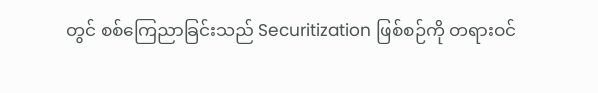တွင် စစ်ကြေညာခြင်းသည် Securitization ဖြစ်စဉ်ကို တရားဝင်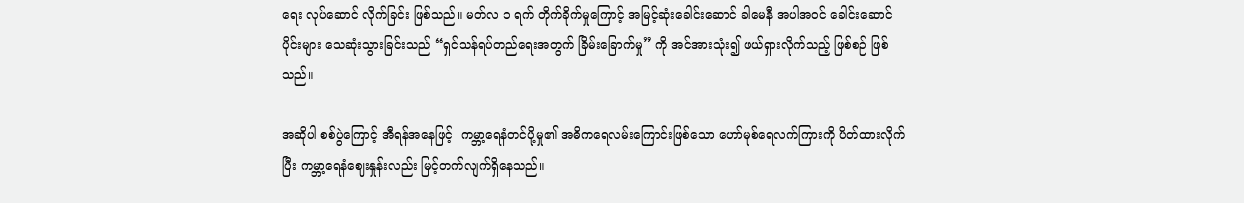ရေး လုပ်ဆောင် လိုက်ခြင်း ဖြစ်သည်။ မတ်လ ၁ ရက် တိုက်ခိုက်မှုကြောင့် အမြင့်ဆုံးခေါင်းဆောင် ခါမေနီ အပါအဝင် ခေါင်းဆောင်ပိုင်းများ သေဆုံးသွားခြင်းသည် “ရှင်သန်ရပ်တည်ရေးအတွက် ခြိမ်းခြောက်မှု” ကို အင်အားသုံး၍ ဖယ်ရှားလိုက်သည့် ဖြစ်စဉ် ဖြစ်သည်။

အဆိုပါ စစ်ပွဲကြောင့် အီရန်အနေဖြင့်  ကမ္ဘာ့ရေနံတင်ပို့မှု၏ အဓိကရေလမ်းကြောင်းဖြစ်သော ဟော်မုစ်ရေလက်ကြားကို ပိတ်ထားလိုက်ပြီး ကမ္ဘာ့ရေနံဈေးနှုန်းလည်း မြင့်တက်လျက်ရှိနေသည်။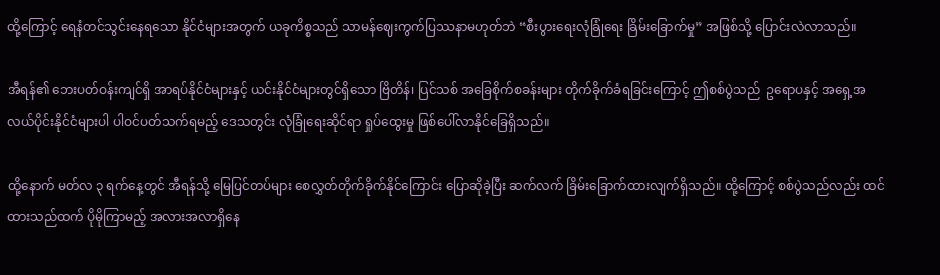ထို့ကြောင့် ရေနံတင်သွင်းနေရသော နိုင်ငံများအတွက် ယခုကိစ္စသည် သာမန်ဈေးကွက်ပြဿနာမဟုတ်ဘဲ “စီးပွားရေးလုံခြုံရေး ခြိမ်းခြောက်မှု” အဖြစ်သို့ ပြောင်းလဲလာသည်။

အီရန်၏ ဘေးပတ်ဝန်းကျင်ရှိ အာရပ်နိုင်ငံများနှင့် ယင်းနိုင်ငံများတွင်ရှိသော ဗြိတိန်၊ ပြင်သစ် အခြေစိုက်စခန်းများ တိုက်ခိုက်ခံရခြင်းကြောင့် ဤစစ်ပွဲသည်  ဥရောပနှင့် အရှေ့အလယ်ပိုင်းနိုင်ငံများပါ ပါဝင်ပတ်သက်ရမည့် ဒေသတွင်း လုံခြုံရေးဆိုင်ရာ ရှုပ်ထွေးမှု ဖြစ်ပေါ်လာနိုင်ခြေရှိသည်။

ထို့နောက် မတ်လ ၃ ရက်နေ့တွင် အီရန်သို့ မြေပြင်တပ်များ စေလွှတ်တိုက်ခိုက်နိုင်ကြောင်း ပြောဆိုခဲ့ပြီး ဆက်လက် ခြိမ်းခြောက်ထားလျက်ရှိသည်။ ထို့ကြောင့် စစ်ပွဲသည်လည်း ထင်ထားသည်ထက် ပိုမိုကြာမည့် အလားအလာရှိနေ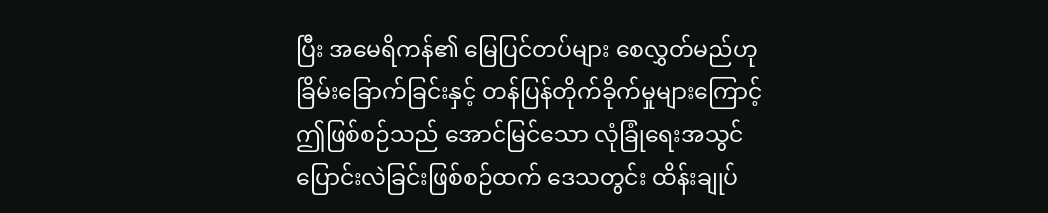ပြီး အမေရိကန်၏ မြေပြင်တပ်များ စေလွှတ်မည်ဟု ခြိမ်းခြောက်ခြင်းနှင့် တန်ပြန်တိုက်ခိုက်မှုများကြောင့် ဤဖြစ်စဉ်သည် အောင်မြင်သော လုံခြုံရေးအသွင်ပြောင်းလဲခြင်းဖြစ်စဉ်ထက် ဒေသတွင်း ထိန်းချုပ်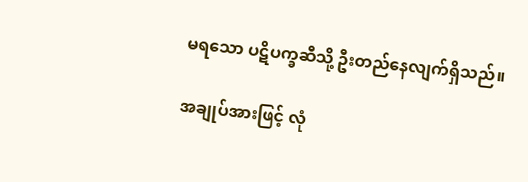မရသော ပဋိပက္ခဆီသို့ ဦးတည်နေလျက်ရှိသည်။

အချုပ်အားဖြင့် လုံ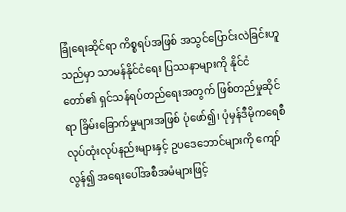ခြုံရေးဆိုင်ရာ ကိစ္စရပ်အဖြစ် အသွင်ပြောင်းလဲခြင်းဟူသည်မှာ သာမန်နိုင်ငံရေး ပြဿနာများကို နိုင်ငံတော်၏ ရှင်သန်ရပ်တည်ရေးအတွက် ဖြစ်တည်မှုဆိုင်ရာ ခြိမ်းခြောက်မှုများအဖြစ် ပုံဖော်၍၊ ပုံမှန်ဒီမိုကရေစီ လုပ်ထုံးလုပ်နည်းများနှင့် ဥပဒေဘောင်များကို ကျော်လွန်၍ အရေးပေါ်အစီအမံများဖြင့်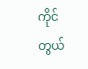ကိုင်တွယ်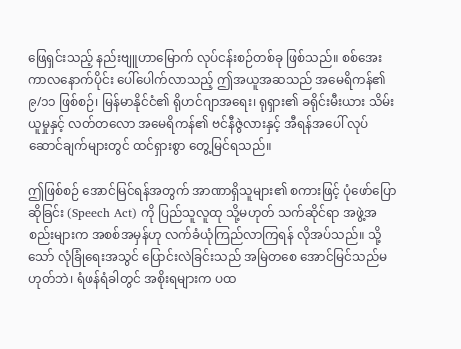ဖြေရှင်းသည့် နည်းဗျူဟာမြောက် လုပ်ငန်းစဉ်တစ်ခု ဖြစ်သည်။ စစ်အေးကာလနောက်ပိုင်း ပေါ်ပေါက်လာသည့် ဤအယူအဆသည် အမေရိကန်၏ ၉/၁၁ ဖြစ်စဉ်၊ မြန်မာနိုင်ငံ၏ ရိုဟင်ဂျာအရေး၊ ရုရှား၏ ခရိုင်းမီးယား သိမ်းယူမှုနှင့် လတ်တလော အမေရိကန်၏ ဗင်နီဇွဲလားနှင့် အီရန်အပေါ် လုပ်ဆောင်ချက်များတွင် ထင်ရှားစွာ တွေ့မြင်ရသည်။

ဤဖြစ်စဉ် အောင်မြင်ရန်အတွက် အာဏာရှိသူများ၏ စကားဖြင့် ပုံဖော်ပြောဆိုခြင်း (Speech Act) ကို ပြည်သူလူထု သို့မဟုတ် သက်ဆိုင်ရာ အဖွဲ့အစည်းများက အစစ်အမှန်ဟု လက်ခံယုံကြည်လာကြရန် လိုအပ်သည်။ သို့သော် လုံခြုံရေးအသွင် ပြောင်းလဲခြင်းသည် အမြဲတစေ အောင်မြင်သည်မဟုတ်ဘဲ၊ ရံဖန်ရံခါတွင် အစိုးရများက ပထ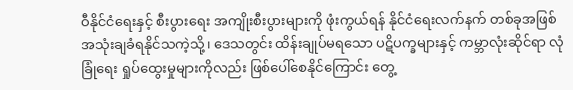ဝီနိုင်ငံရေးနှင့် စီးပွားရေး အကျိုးစီးပွားများကို ဖုံးကွယ်ရန် နိုင်ငံရေးလက်နက် တစ်ခုအဖြစ် အသုံးချခံရနိုင်သကဲ့သို့၊ ဒေသတွင်း ထိန်းချုပ်မရသော ပဋိပက္ခများနှင့် ကမ္ဘာလုံးဆိုင်ရာ လုံခြုံရေး ရှုပ်ထွေးမှုများကိုလည်း ဖြစ်ပေါ်စေနိုင်ကြောင်း တွေ့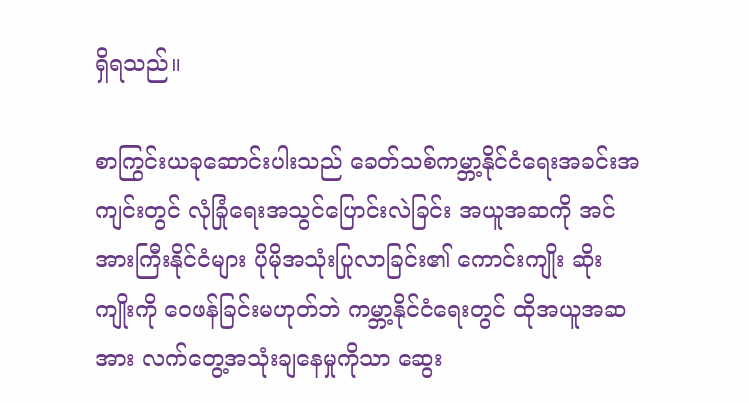ရှိရသည်။

စာကြွင်းယခုဆောင်းပါးသည် ခေတ်သစ်ကမ္ဘာ့နိုင်ငံရေးအခင်းအကျင်းတွင် လုံခြုံရေးအသွင်ပြောင်းလဲခြင်း အယူအဆကို အင်အားကြီးနိုင်ငံများ ပိုမိုအသုံးပြုလာခြင်း၏ ကောင်းကျိုး ဆိုးကျိုးကို ဝေဖန်ခြင်းမဟုတ်ဘဲ ကမ္ဘာ့နိုင်ငံရေးတွင် ထိုအယူအဆအား လက်တွေ့အသုံးချနေမှုကိုသာ ဆွေး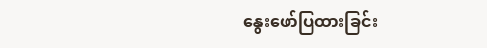နွေးဖော်ပြထားခြင်း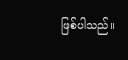ဖြစ်ပါသည်။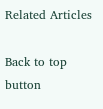Related Articles

Back to top button